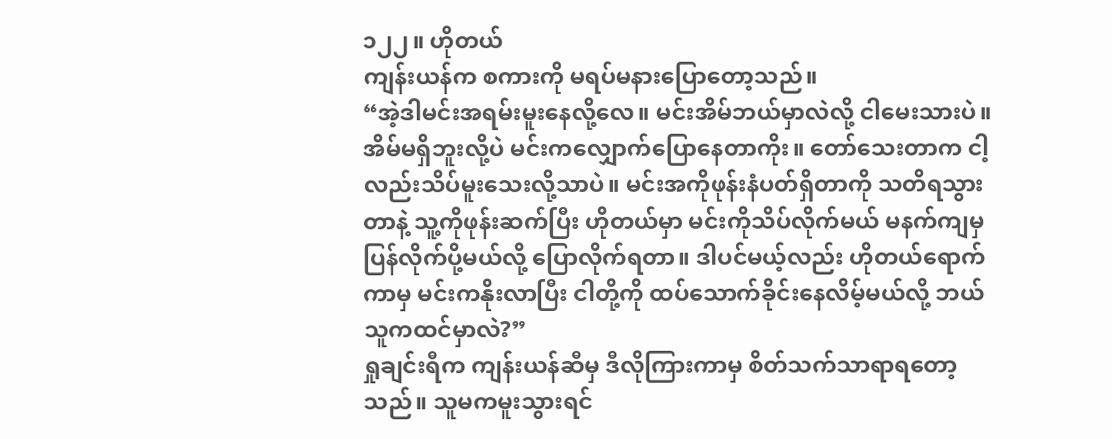၁၂၂။ ဟိုတယ်
ကျန်းယန်က စကားကို မရပ်မနားပြောတော့သည်။
“အဲ့ဒါမင်းအရမ်းမူးနေလို့လေ။ မင်းအိမ်ဘယ်မှာလဲလို့ ငါမေးသားပဲ။ အိမ်မရှိဘူးလို့ပဲ မင်းကလျှောက်ပြောနေတာကိုး။ တော်သေးတာက ငါ့လည်းသိပ်မူးသေးလို့သာပဲ။ မင်းအကိုဖုန်းနံပတ်ရှိတာကို သတိရသွားတာနဲ့ သူ့ကိုဖုန်းဆက်ပြီး ဟိုတယ်မှာ မင်းကိုသိပ်လိုက်မယ် မနက်ကျမှ ပြန်လိုက်ပို့မယ်လို့ ပြောလိုက်ရတာ။ ဒါပင်မယ့်လည်း ဟိုတယ်ရောက်ကာမှ မင်းကနိုးလာပြီး ငါတို့ကို ထပ်သောက်ခိုင်းနေလိမ့်မယ်လို့ ဘယ်သူကထင်မှာလဲ?”
ရှုချင်းရီက ကျန်းယန်ဆီမှ ဒီလိုကြားကာမှ စိတ်သက်သာရာရတော့သည်။ သူမကမူးသွားရင်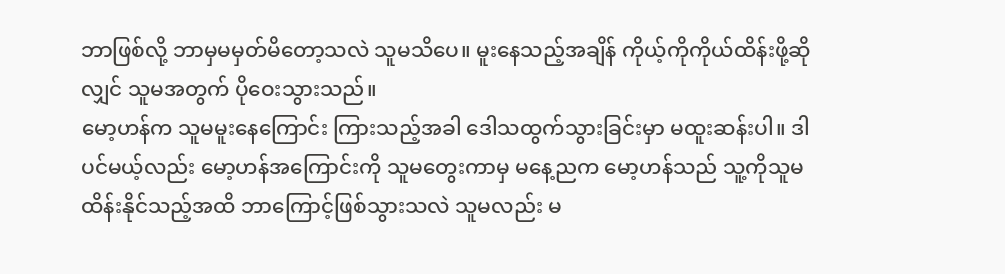ဘာဖြစ်လို့ ဘာမှမမှတ်မိတော့သလဲ သူမသိပေ။ မူးနေသည့်အချိန် ကိုယ့်ကိုကိုယ်ထိန်းဖို့ဆိုလျှင် သူမအတွက် ပိုဝေးသွားသည်။
မော့ဟန်က သူမမူးနေကြောင်း ကြားသည့်အခါ ဒေါသထွက်သွားခြင်းမှာ မထူးဆန်းပါ။ ဒါပင်မယ့်လည်း မော့ဟန်အကြောင်းကို သူမတွေးကာမှ မနေ့ညက မော့ဟန်သည် သူ့ကိုသူမထိန်းနိုင်သည့်အထိ ဘာကြောင့်ဖြစ်သွားသလဲ သူမလည်း မ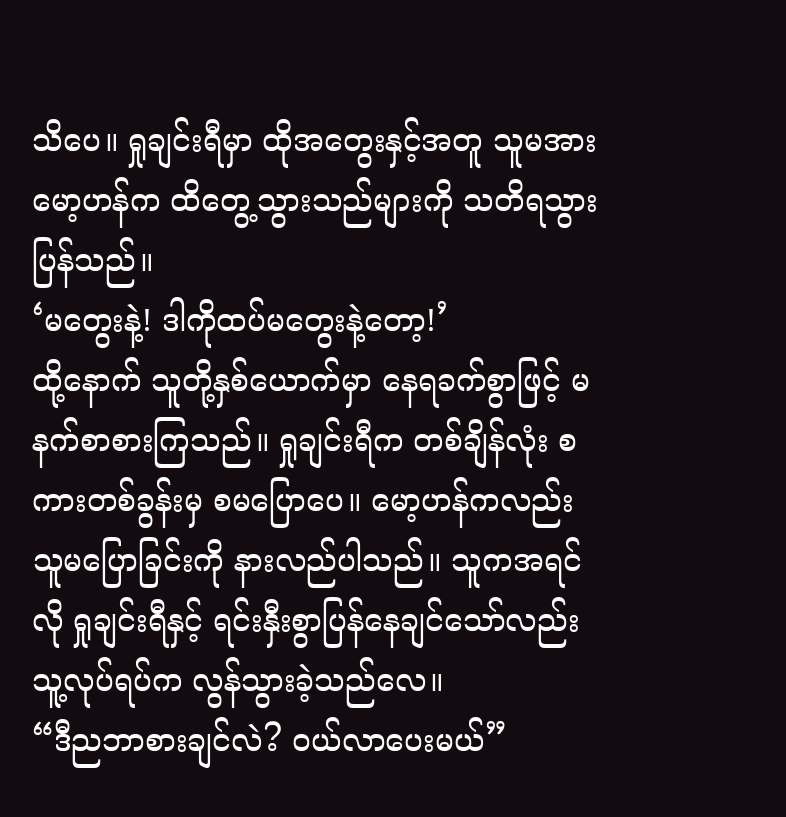သိပေ။ ရှုချင်းရီမှာ ထိုအတွေးနှင့်အတူ သူမအား မော့ဟန်က ထိတွေ့သွားသည်များကို သတိရသွားပြန်သည်။
‘မတွေးနဲ့! ဒါကိုထပ်မတွေးနဲ့တော့!’
ထို့နောက် သူတို့နှစ်ယောက်မှာ နေရခက်စွာဖြင့် မနက်စာစားကြသည်။ ရှုချင်းရီက တစ်ချိန်လုံး စကားတစ်ခွန်းမှ စမပြောပေ။ မော့ဟန်ကလည်း သူမပြောခြင်းကို နားလည်ပါသည်။ သူကအရင်လို ရှုချင်းရီနှင့် ရင်းနှီးစွာပြန်နေချင်သော်လည်း သူ့လုပ်ရပ်က လွန်သွားခဲ့သည်လေ။
“ဒီညဘာစားချင်လဲ? ဝယ်လာပေးမယ်”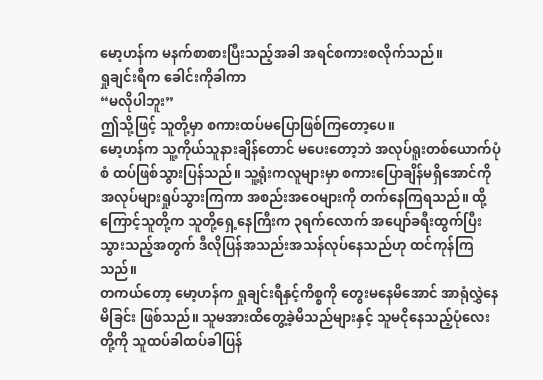မော့ဟန်က မနက်စာစားပြီးသည့်အခါ အရင်စကားစလိုက်သည်။
ရှုချင်းရီက ခေါင်းကိုခါကာ
“မလိုပါဘူး”
ဤသို့ဖြင့် သူတို့မှာ စကားထပ်မပြောဖြစ်ကြတော့ပေ။
မော့ဟန်က သူ့ကိုယ်သူနားချိန်တောင် မပေးတော့ဘဲ အလုပ်ရူးတစ်ယောက်ပုံစံ ထပ်ဖြစ်သွားပြန်သည်။ သူ့ရုံးကလူများမှာ စကားပြောချိန်မရှိအောင်ကို အလုပ်များရှုပ်သွားကြကာ အစည်းအဝေများကို တက်နေကြရသည်။ ထို့ကြောင့်သူတို့က သူတို့ရှေ့နေကြီးက ၃ရက်လောက် အပျော်ခရီးထွက်ပြီးသွားသည့်အတွက် ဒီလိုပြန်အသည်းအသန်လုပ်နေသည်ဟု ထင်ကုန်ကြသည်။
တကယ်တော့ မော့ဟန်က ရှုချင်းရီနှင့်ကိစ္စကို တွေးမနေမိအောင် အာရုံလွှဲနေမိခြင်း ဖြစ်သည်။ သူမအားထိတွေ့ခဲ့မိသည်များနှင့် သူမငိုနေသည့်ပုံလေးတို့ကို သူထပ်ခါထပ်ခါပြန်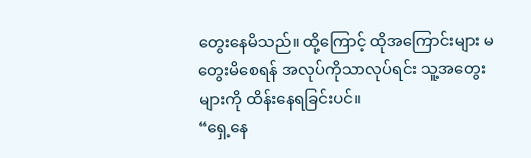တွေးနေမိသည်။ ထို့ကြောင့် ထိုအကြောင်းများ မတွေးမိစေရန် အလုပ်ကိုသာလုပ်ရင်း သူ့အတွေးများကို ထိန်းနေရခြင်းပင်။
“ရှေ့နေ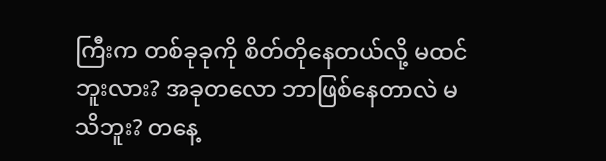ကြီးက တစ်ခုခုကို စိတ်တိုနေတယ်လို့ မထင်ဘူးလား? အခုတလော ဘာဖြစ်နေတာလဲ မသိဘူး? တနေ့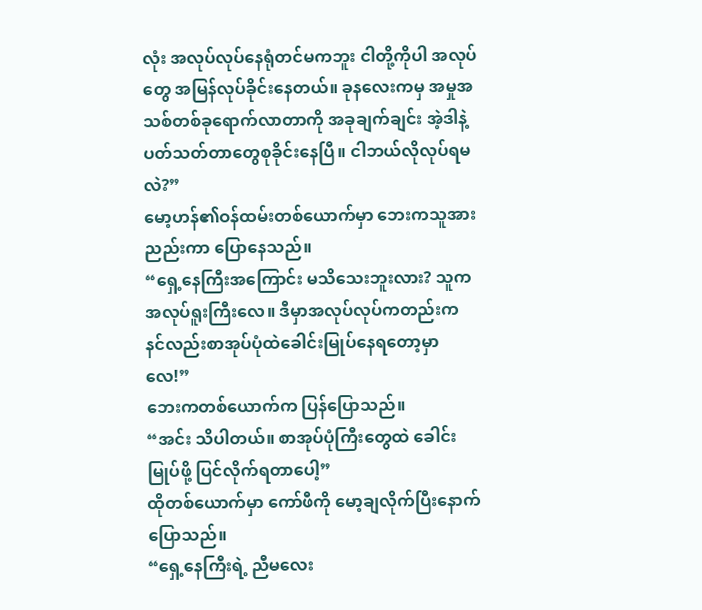လုံး အလုပ်လုပ်နေရုံတင်မကဘူး ငါတို့ကိုပါ အလုပ်တွေ အမြန်လုပ်ခိုင်းနေတယ်။ ခုနလေးကမှ အမှုအသစ်တစ်ခုရောက်လာတာကို အခုချက်ချင်း အဲ့ဒါနဲ့ပတ်သတ်တာတွေစုခိုင်းနေပြီ။ ငါဘယ်လိုလုပ်ရမလဲ?”
မော့ဟန်၏ဝန်ထမ်းတစ်ယောက်မှာ ဘေးကသူအား ညည်းကာ ပြောနေသည်။
“ရှေ့နေကြီးအကြောင်း မသိသေးဘူးလား? သူက အလုပ်ရူးကြီးလေ။ ဒီမှာအလုပ်လုပ်ကတည်းက နင်လည်းစာအုပ်ပုံထဲခေါင်းမြုပ်နေရတော့မှာလေ!”
ဘေးကတစ်ယောက်က ပြန်ပြောသည်။
“အင်း သိပါတယ်။ စာအုပ်ပုံကြီးတွေထဲ ခေါင်းမြုပ်ဖို့ ပြင်လိုက်ရတာပေါ့”
ထိုတစ်ယောက်မှာ ကော်ဖီကို မော့ချလိုက်ပြီးနောက် ပြောသည်။
“ရှေ့နေကြီးရဲ့ ညီမလေး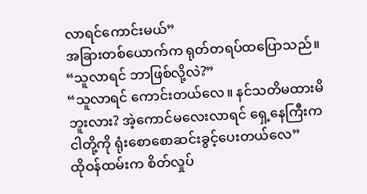လာရင်ကောင်းမယ်”
အခြားတစ်ယောက်က ရုတ်တရပ်ထပြောသည်။
“သူလာရင် ဘာဖြစ်လို့လဲ?”
“သူလာရင် ကောင်းတယ်လေ။ နင်သတိမထားမိဘူးလား? အဲ့ကောင်မလေးလာရင် ရှေ့နေကြီးက ငါတို့ကို ရုံးစောစောဆင်းခွင့်ပေးတယ်လေ”
ထိုဝန်ထမ်းက စိတ်လှုပ်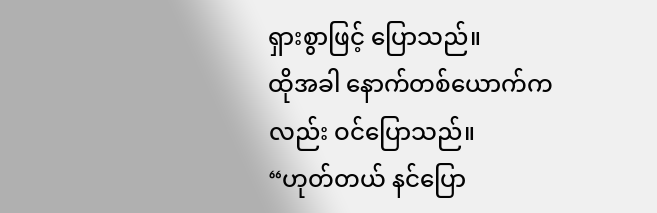ရှားစွာဖြင့် ပြောသည်။
ထိုအခါ နောက်တစ်ယောက်ကလည်း ဝင်ပြောသည်။
“ဟုတ်တယ် နင်ပြော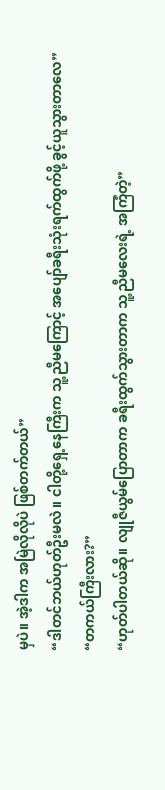မှပဲ။ အဲ့ဒါက အမြဲလိုလိုပဲ ဖြစ်တက်တယ်”
“ဒါတင်ဘယ်ဟုတ်ဦးမလဲ။ ငါတို့ရှေ့နေကြီးက သူ့ညီမကြောင့် အပျော်ခရီးသုံးရက်ထွက်ဖို့ ခွင့်ယူသွားတာလေ”
“တကယ်ကြီးလား?”
“ဟုတ်ပါတယ်ဆို။ လျုဇီယွမ်ပြောတာက ခရီးထွက်သွားတာက သူ့ညီမလေးရဲ့ အကြံတဲ့”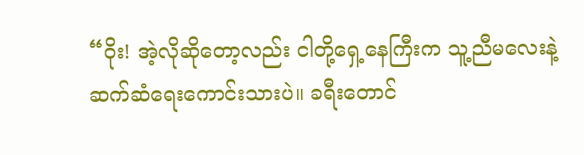“ဝိုး! အဲ့လိုဆိုတော့လည်း ငါတို့ရှေ့နေကြီးက သူ့ညီမလေးနဲ့ ဆက်ဆံရေးကောင်းသားပဲ။ ခရီးတောင်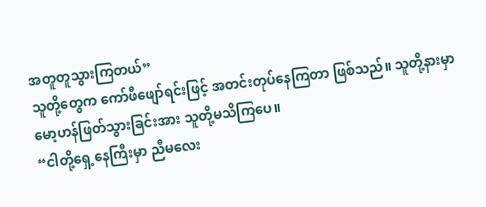အတူတူသွားကြတယ်”
သူတို့တွေက ကော်ဖီဖျော်ရင်းဖြင့် အတင်းတုပ်နေကြတာ ဖြစ်သည်။ သူတို့နားမှာ မော့ဟန်ဖြတ်သွားခြင်းအား သူတို့မသိကြပေ။
“ငါတို့ရှေ့နေကြီးမှာ ညီမလေး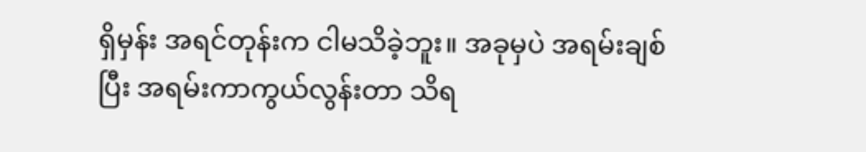ရှိမှန်း အရင်တုန်းက ငါမသိခဲ့ဘူး။ အခုမှပဲ အရမ်းချစ်ပြီး အရမ်းကာကွယ်လွန်းတာ သိရ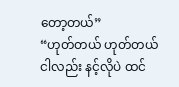တော့တယ်”
“ဟုတ်တယ် ဟုတ်တယ် ငါလည်း နင့်လိုပဲ ထင်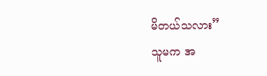မိတယ်သလား”
သူမက အ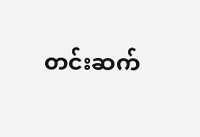တင်းဆက်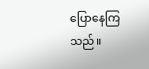ပြောနေကြသည်။